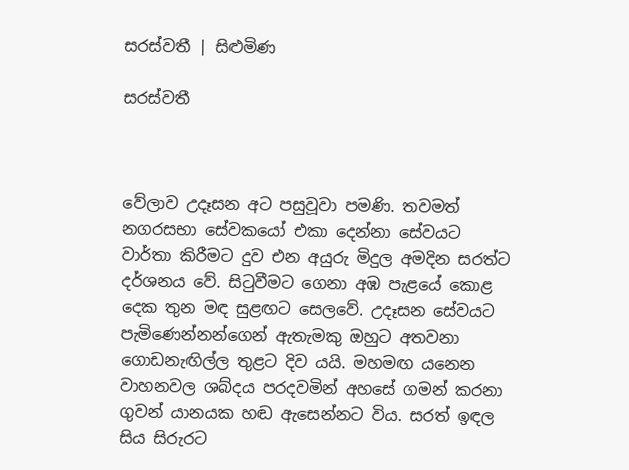සරස්වතී | සිළුමිණ

සරස්වතී



වේලාව උදෑසන අට පසුවූවා පමණි. තවමත් නගරසභා සේවකයෝ එකා දෙන්නා සේවයට වාර්තා කිරීමට දුව එන අයුරු මිදුල අමදින සරත්ට දර්ශනය වේ. සිටුවීමට ගෙනා අඹ පැළයේ කොළ දෙක තුන මඳ සුළඟට සෙලවේ. උදෑසන සේවයට පැමිණෙන්නන්ගෙන් ඇතැමකු ඔහුට අතවනා ගොඩනැඟිල්ල තුළට දිව යයි. මහමඟ යනෙන වාහනවල ශබ්දය පරදවමින් අහසේ ගමන් කරනා ගුවන් යානයක හඬ ඇසෙන්නට විය. සරත් ඉඳල සිය සිරුරට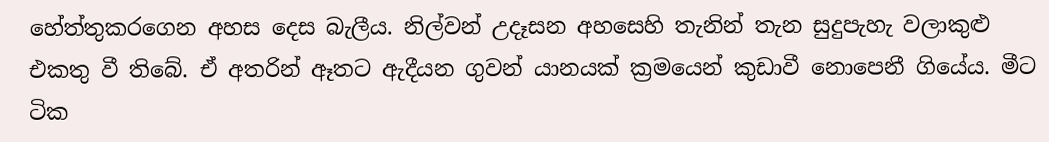හේත්තුකරගෙන අහස දෙස බැලීය. නිල්වන් උදෑසන අහසෙහි තැනින් තැන සුදුපැහැ වලාකුළු එකතු වී තිබේ. ඒ අතරින් ඈතට ඇදීයන ගුවන් යානයක් ක්‍රමයෙන් කුඩාවී නොපෙනී ගියේය. මීට ටික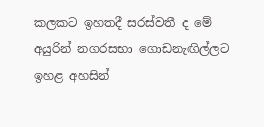කලකට ඉහතදී සරස්වතී ද මේ අයුරින් නගරසභා ගොඩනැඟිල්ලට ඉහළ අහසින්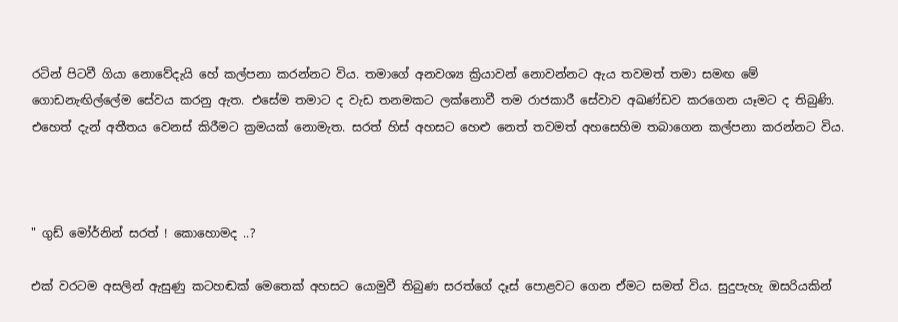රටින් පිටවී ගියා නොවේදැයි හේ කල්පනා කරන්නට විය. තමාගේ අනවශ්‍ය ක්‍රියාවන් නොවන්නට ඇය තවමත් තමා සමඟ මේ ගොඩනැඟිල්ලේම සේවය කරනු ඇත. එසේම තමාට ද වැඩ තනමකට ලක්නොවී තම රාජකාරී සේවාව අඛණ්ඩව කරගෙන යෑමට ද තිබුණි. එහෙත් දැන් අතීතය වෙනස් කිරීමට ක්‍රමයක් නොමැත. සරත් හිස් අහසට හෙළු නෙත් තවමත් අහසෙහිම තබාගෙන කල්පනා කරන්නට විය.



" ගුඩ් මෝර්නින් සරත් ! කොහොමද ..?

එක් වරටම අසලින් ඇසුණු කටහඬක් මෙතෙක් අහසට යොමුවී තිබුණ සරත්ගේ දෑස් පොළවට ගෙන ඒමට සමත් විය. සුදුපැහැ ඔසරියකින්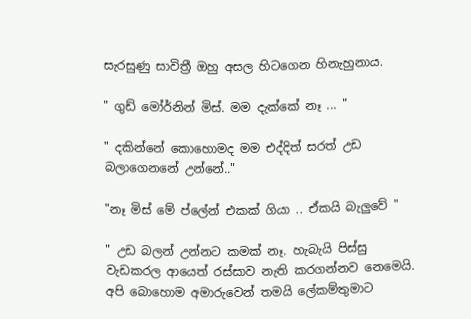සැරසුණු සාවිත්‍රී ඔහු අසල හිටගෙන හිනැහුනාය.

" ගුඩ් මෝර්නින් මිස්. මම දැක්කේ නෑ ... "

" දකින්නේ කොහොමද මම එද්දිත් සරත් උඩ බලාගෙනනේ උන්නේ.."

"නෑ මිස් මේ ප්ලේන් එකක් ගියා .. ඒකයි බැලුවේ "

" උඩ බලන් උන්නට කමක් නෑ. හැබැයි පිස්සු වැඩකරල ආයෙත් රස්සාව නැති කරගන්නව නෙමෙයි. අපි බොහොම අමාරුවෙන් තමයි ලේකම්තුමාට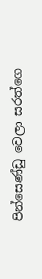පින්සෙණ්ඩු වෙලා සරත්ගෙ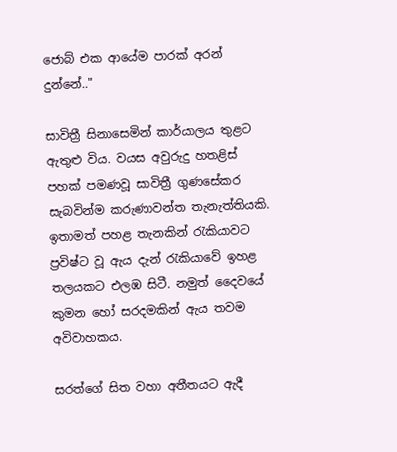ජොබ් එක ආයේම පාරක් අරන් දුන්නේ.."

සාවිත්‍රී සිනාසෙමින් කාර්යාලය තුළට ඇතුළු විය. වයස අවුරුදු හතළිස් පහක් පමණවූ සාවිත්‍රී ගුණසේකර සැබවින්ම කරුණාවන්ත තැනැත්තියකි. ඉතාමත් පහළ තැනකින් රැකියාවට ප්‍රවිෂ්ට වූ ඇය දැන් රැකියාවේ ඉහළ තලයකට එලඹ සිටී. නමුත් දෛවයේ කුමන හෝ සරදමකින් ඇය තවම අවිවාහකය.

සරත්ගේ සිත වහා අතීතයට ඇදී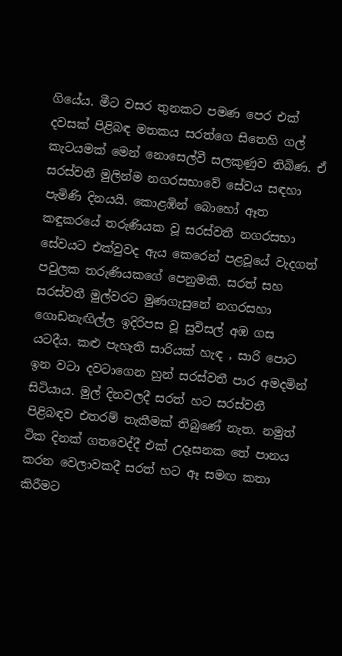ගියේය. මීට වසර තුනකට පමණ පෙර එක් දවසක් පිළිබඳ මතකය සරත්ගෙ සිතෙහි ගල් කැටයමක් මෙන් නොසෙල්වී සලකුණුව තිබිණ. ඒ සරස්වතී මුලින්ම නගරසභාවේ සේවය සඳහා පැමිණි දිනයයි. කොළඹින් බොහෝ ඈත කඳුකරයේ තරුණියක වූ සරස්වතී නගරසභා සේවයට එක්වුවද ඇය කෙරෙන් පළවූයේ වැදගත් පවුලක තරුණියකගේ පෙනුමකි. සරත් සහ සරස්වතී මුල්වරට මුණගැසුනේ නගරසහා ගොඩනැඟිල්ල ඉදිරිපස වූ සුවිසල් අඹ ගස යටදීය. කළු පැහැති සාරියක් හැඳ , සාරි පොට ඉන වටා දවටාගෙන හුන් සරස්වතී පාර අමදමින් සිටියාය. මුල් දිනවලදී සරත් හට සරස්වතී පිළිබඳව එතරම් තැකීමක් තිබුණේ නැත. නමුත් ටික දිනක් ගතවෙද්දී එක් උදෑසනක තේ පානය කරන වෙලාවකදී සරත් හට ඈ සමඟ කතා කිරීමට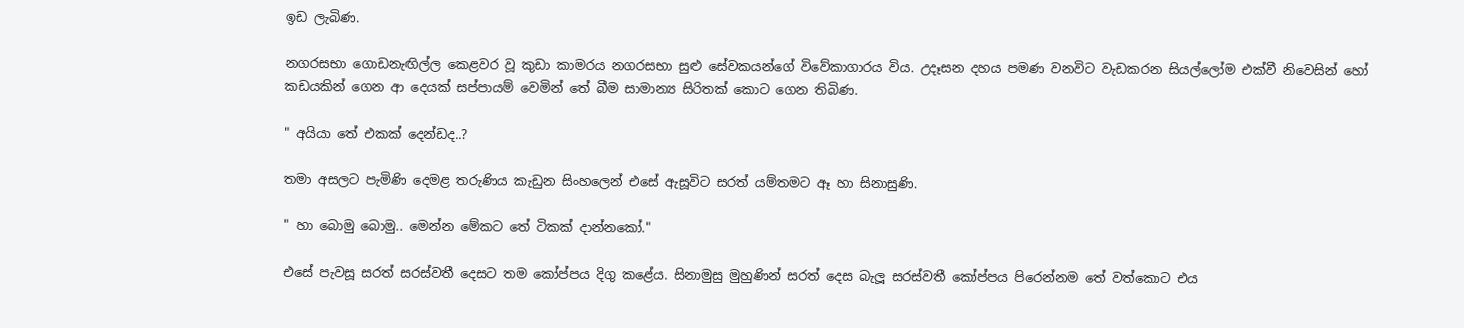ඉඩ ලැබිණ.

නගරසභා ගොඩනැඟිල්ල කෙළවර වූ කුඩා කාමරය නගරසභා සුළු සේවකයන්ගේ විවේකාගාරය විය. උදෑසන දහය පමණ වනවිට වැඩකරන සියල්ලෝම එක්වී නිවෙසින් හෝ කඩයකින් ගෙන ආ දෙයක් සප්පායම් වෙමින් තේ බීම සාමාන්‍ය සිරිතක් කොට ගෙන තිබිණ.

" අයියා තේ එකක් දෙන්ඩද..?

තමා අසලට පැමිණි දෙමළ තරුණිය කැඩුන සිංහලෙන් එසේ ඇසූවිට සරත් යම්තමට ඈ හා සිනාසුණි.

" හා බොමු බොමු.. මෙන්න මේකට තේ ටිකක් දාන්නකෝ."

එසේ පැවසූ සරත් සරස්වතී දෙසට තම කෝප්පය දිගු කළේය. සිනාමුසු මුහුණින් සරත් දෙස බැලූ සරස්වතී කෝප්පය පිරෙන්නම තේ වත්කොට එය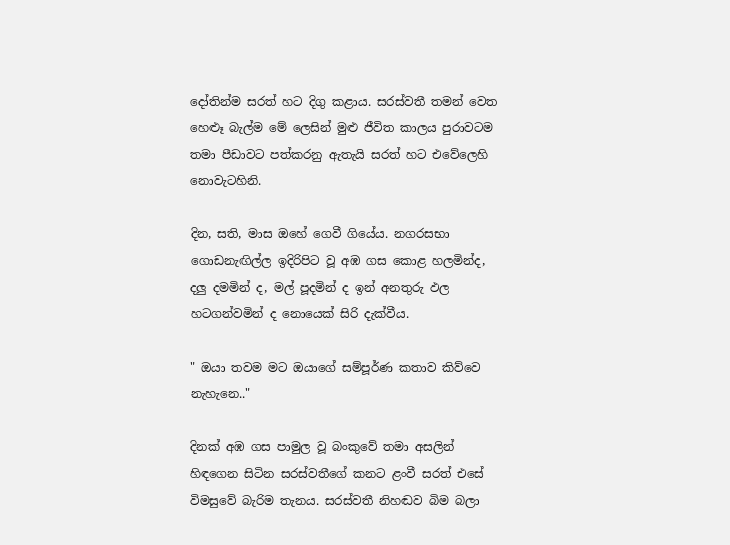දෝතින්ම සරත් හට දිගු කළාය. සරස්වතී තමන් වෙත හෙළුෑ බැල්ම මේ ලෙසින් මුළු ජීවිත කාලය පුරාවටම තමා පීඩාවට පත්කරනු ඇතැයි සරත් හට එවේලෙහි නොවැටහිනි.

දින, සති, මාස ඔහේ ගෙවී ගියේය. නගරසභා ගොඩනැඟිල්ල ඉදිරිපිට වූ අඹ ගස කොළ හලමින්ද, දලු දමමින් ද, මල් පූදමින් ද ඉන් අනතුරු ඵල හටගන්වමින් ද නොයෙක් සිරි දැක්වීය.

" ඔයා තවම මට ඔයාගේ සම්පූර්ණ කතාව කිව්වෙ නැහැනෙ.."

දිනක් අඹ ගස පාමුල වූ බංකුවේ තමා අසලින් හිඳගෙන සිටින සරස්වතීගේ කනට ළංවී සරත් එසේ විමසුවේ බැරිම තැනය. සරස්වතී නිහඬව බිම බලා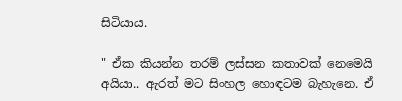සිටියාය.

" ඒක කියන්න තරම් ලස්සන කතාවක් නෙමෙයි අයියා.. ඇරත් මට සිංහල හොඳටම බැහැනෙ. ඒ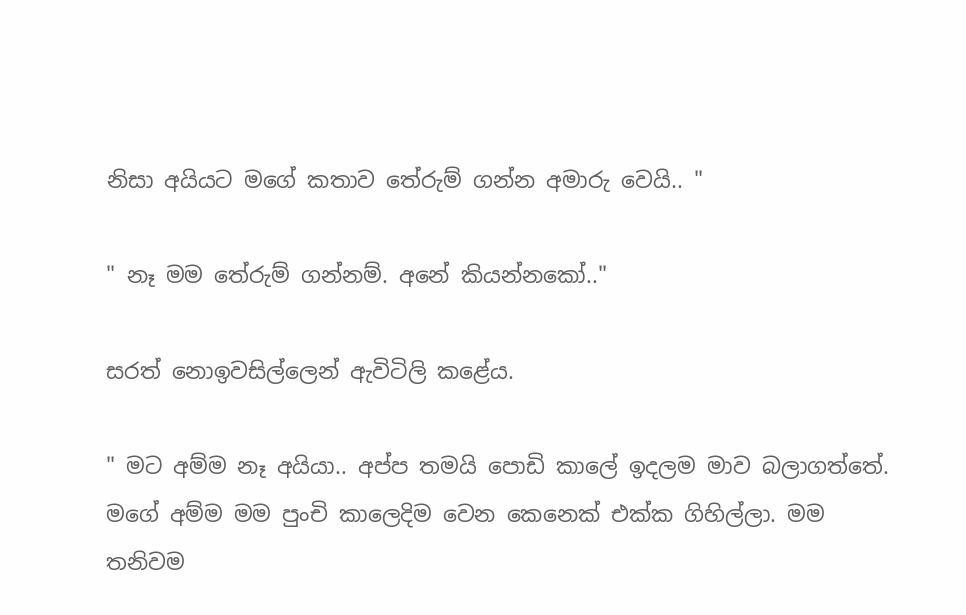නිසා අයියට මගේ කතාව තේරුම් ගන්න අමාරු වෙයි.. "

" නෑ මම තේරුම් ගන්නම්. අනේ කියන්නකෝ.."

සරත් නොඉවසිල්ලෙන් ඇවිටිලි කළේය.

" මට අම්ම නෑ අයියා.. අප්ප තමයි පොඩි කාලේ ඉදලම මාව බලාගත්තේ. මගේ අම්ම මම පුංචි කාලෙදිම වෙන කෙනෙක් එක්ක ගිහිල්ලා. මම තනිවම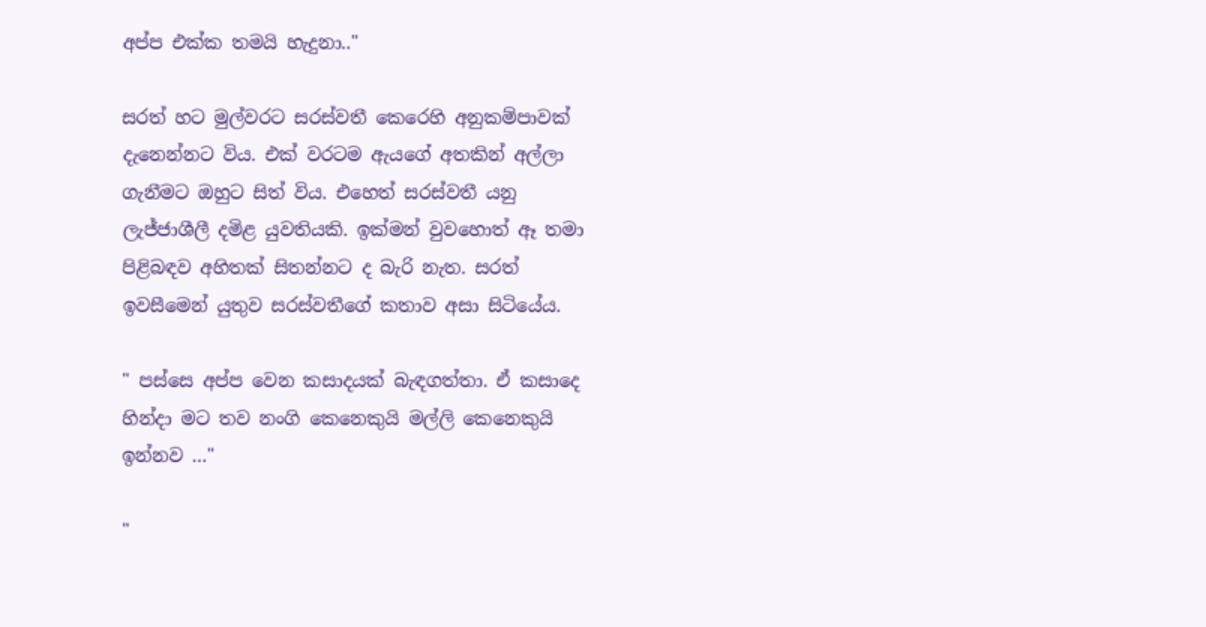අප්ප එක්ක තමයි හැදුනා.."

සරත් හට මුල්වරට සරස්වතී කෙරෙහි අනුකම්පාවක් දැනෙන්නට විය. එක් වරටම ඇයගේ අතකින් අල්ලා ගැනීමට ඔහුට සිත් විය. එහෙත් සරස්වතී යනු ලැජ්ජාශීලී දමිළ යුවතියකි. ඉක්මන් වුවහොත් ඈ තමා පිළිබඳව අහිතක් සිතන්නට ද බැරි නැත. ස‍රත් ඉවසීමෙන් යුතුව සරස්වතීගේ කතාව අසා සිටියේය.

" පස්සෙ අප්ප වෙන කසාදයක් බැඳගත්තා. ඒ කසාදෙ හින්දා මට තව නංගි කෙනෙකුයි මල්ලි කෙනෙකුයි ඉන්නව ..."

"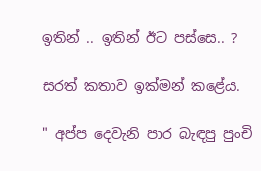ඉතින් .. ඉතින් ඊට පස්සෙ.. ?

සරත් කතාව ඉක්මන් කළේය.

" අප්ප දෙවැනි පාර බැඳපු පුංචි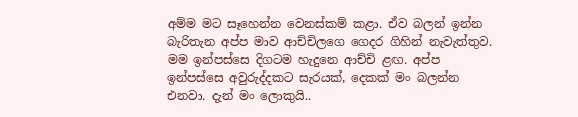අම්ම මට සෑහෙන්න වෙනස්කම් කළා. ඒව බලන් ඉන්න බැරිතැන අප්ප මාව ආච්චිලගෙ ගෙදර ගිහින් නැවැත්තුව. මම ඉන්පස්සෙ දිගටම හැදුනෙ ආච්චි ළඟ. අප්ප ඉන්පස්සෙ අවුරුද්දකට සැරයක්, දෙකක් මං බලන්න එනවා. දැන් මං ලොකුයි..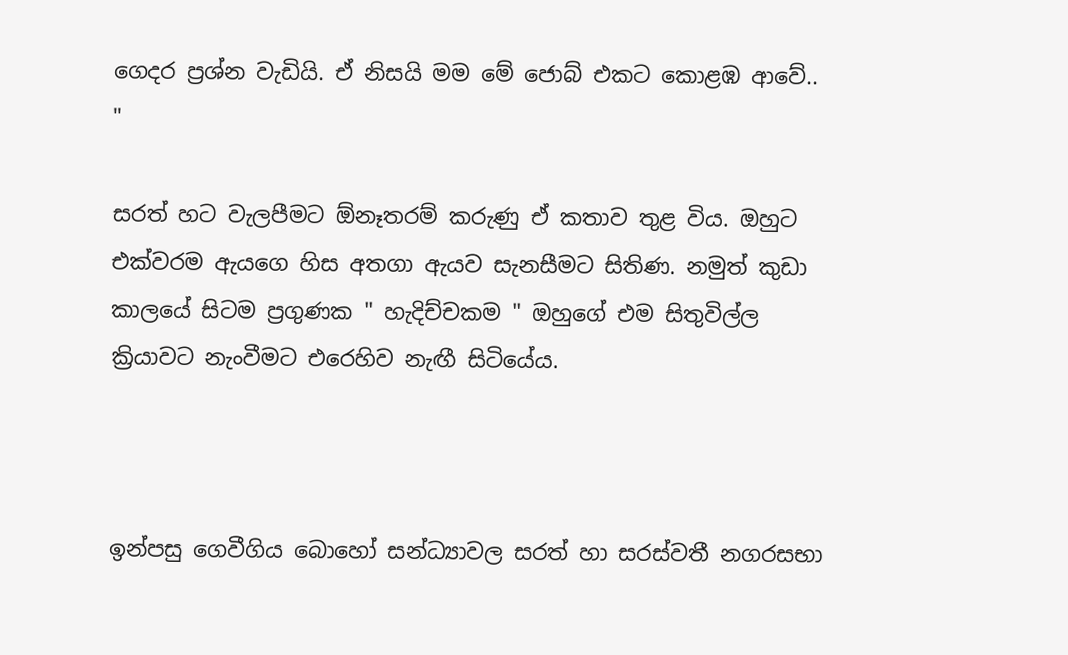ගෙදර ප්‍රශ්න වැඩියි. ඒ නිසයි මම මේ ජොබ් එකට කොළඹ ආවේ.. "

සරත් හට වැලපීමට ඕනෑතරම් කරුණු ඒ කතාව තුළ විය. ඔහුට එක්වරම ඇයගෙ හිස අතගා ඇයව සැනසීමට සිතිණ. නමුත් කුඩා කාලයේ සිටම ප්‍රගුණක " හැදිච්චකම " ඔහුගේ එම සිතුවිල්ල ක්‍රියාවට නැංවීමට එරෙහිව නැඟී සිටියේය.



ඉන්පසු ගෙවීගිය බොහෝ සන්ධ්‍යාවල සරත් හා සරස්වතී නගරසභා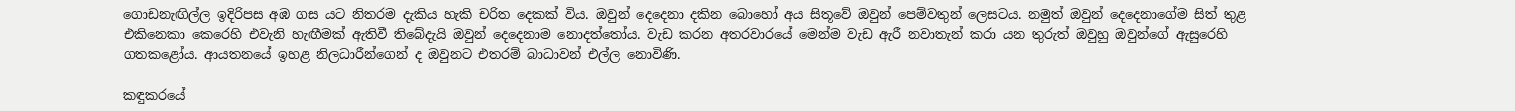ගොඩනැඟිල්ල ඉදිරිපස අඹ ගස යට නිතරම දැකිය හැකි චරිත දෙකක් විය. ඔවුන් දෙදෙනා දකින බොහෝ අය සිතූවේ ඔවුන් පෙම්වතුන් ලෙසටය. නමුත් ඔවුන් දෙදෙනාගේම සිත් තුළ එකිනෙකා කෙරෙහි එවැනි හැඟීමක් ඇතිවී තිබේදැයි ඔවුන් දෙදෙනාම නොදත්තෝය. වැඩ කරන අතරවාරයේ මෙන්ම වැඩ ඇරී නවාතැන් කරා යන තුරුත් ඔවුහු ඔවුන්ගේ ඇසුරෙහි ගතකළෝය. ආයතනයේ ඉහළ නිලධාරීන්ගෙන් ද ඔවුනට එතරම් බාධාවන් එල්ල නොවිණි.

කඳුකරයේ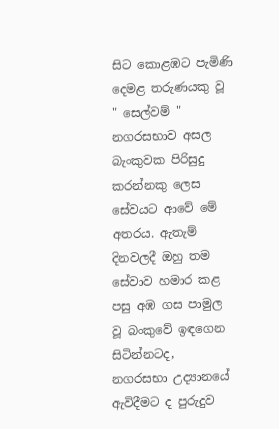සිට කොළඹට පැමිණි දෙමළ තරුණයකු වූ " සෙල්වම් " නගරසභාව අසල බැංකුවක පිරිසුදු කරන්නකු ලෙස සේවයට ආවේ මේ අතරය. ඇතැම් දිනවලදී ඔහු තම සේවාව හමාර කළ පසු අඹ ගස පාමුල වූ බංකුවේ ඉඳගෙන සිටින්නටද, නගරසභා උද්‍යානයේ ඇවිදීමට ද පුරුදුව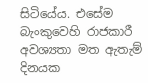සිටියේය. එසේම බැංකුවෙහි රාජකාරී අවශ්‍යතා මත ඇතැම් දිනයක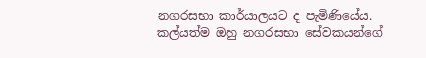නගරසභා කාර්යාලයට ද පැමිණියේය. කල්යත්ම ඔහු නගරසභා සේවකයන්ගේ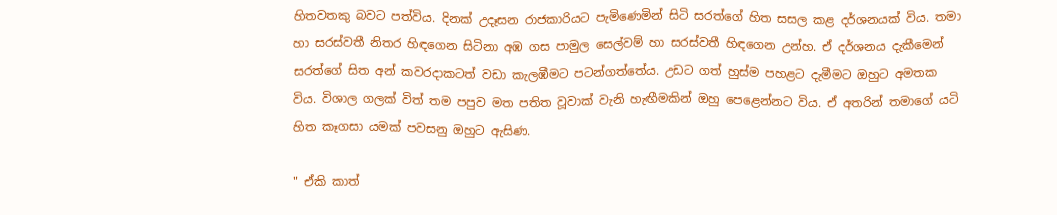හිතවතකු බවට පත්විය. දිනක් උදෑසන රාජකාරියට පැමිණෙමින් සිටි සරත්ගේ හිත සසල කළ දර්ශනයක් විය. තමා හා සරස්වතී නිතර හිඳගෙන සිටිනා අඹ ගස පාමුල සෙල්වම් හා සරස්වතී හිඳගෙන උන්හ. ඒ දර්ශනය දැකීමෙන් සරත්ගේ සිත අන් කවරදාකටත් වඩා කැලඹීමට පටන්ගත්තේය. උඩට ගත් හුස්ම පහළට දැමීමට ඔහුට අමතක විය. විශාල ගලක් විත් තම පපුව මත පතිත වූවාක් වැනි හැඟීමකින් ඔහු පෙළෙන්නට විය. ඒ අතරින් තමාගේ යටි හිත කෑගසා යමක් පවසනු ඔහුට ඇසිණ.

" ඒකි කාත්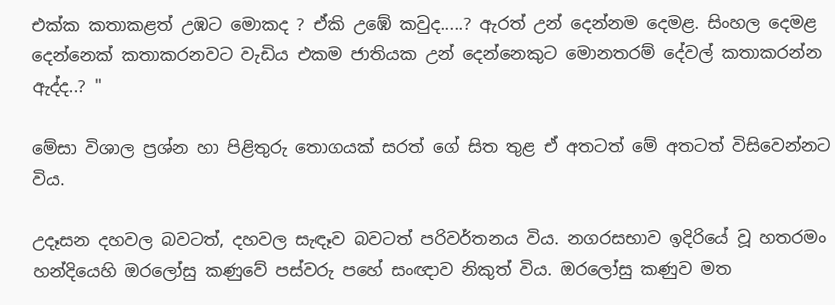එක්ක කතාකළත් උඹට මොකද ? ඒකි උඹේ කවුද.....? ඇරත් උන් දෙන්නම දෙමළ. සිංහල දෙමළ දෙන්නෙක් කතාකරනවට වැඩිය එකම ජාතියක උන් දෙන්නෙකුට මොනතරම් දේවල් කතාකරන්න ඇද්ද..? "

මේසා විශාල ප්‍රශ්න හා පිළිතුරු තොගයක් සරත් ගේ සිත තුළ ඒ අතටත් මේ අතටත් විසිවෙන්නට විය.

උදෑසන දහවල බවටත්, දහවල සැඳෑව බවටත් පරිවර්තනය විය. නගරසභාව ඉදිරියේ වූ හතරමං හන්දියෙහි ඔරලෝසු කණුවේ පස්වරු පහේ සංඥාව නිකුත් විය. ඔරලෝසු කණුව මත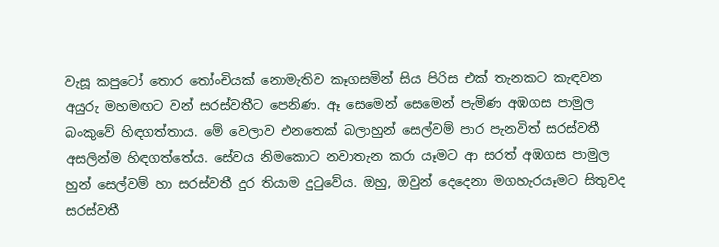වැසූ කපුටෝ තොර තෝංචියක් නොමැතිව කෑගසමින් සිය පිරිස එක් තැනකට කැඳවන අයුරු මහමඟට වන් සරස්වතීට පෙනිණ. ඈ සෙමෙන් සෙමෙන් පැමිණ අඹගස පාමුල බංකුවේ හිඳගත්තාය. මේ වෙලාව එනතෙක් බලාහුන් සෙල්වම් පාර පැනවිත් සරස්වතී අසලින්ම හිඳගත්තේය. සේවය නිමකොට නවාතැන කරා යෑමට ආ සරත් අඹගස පාමුල හුන් සෙල්වම් හා සරස්වතී දුර තියාම දුටුවේය. ඔහු, ඔවුන් දෙදෙනා මගහැරයෑමට සිතුවද සරස්වතී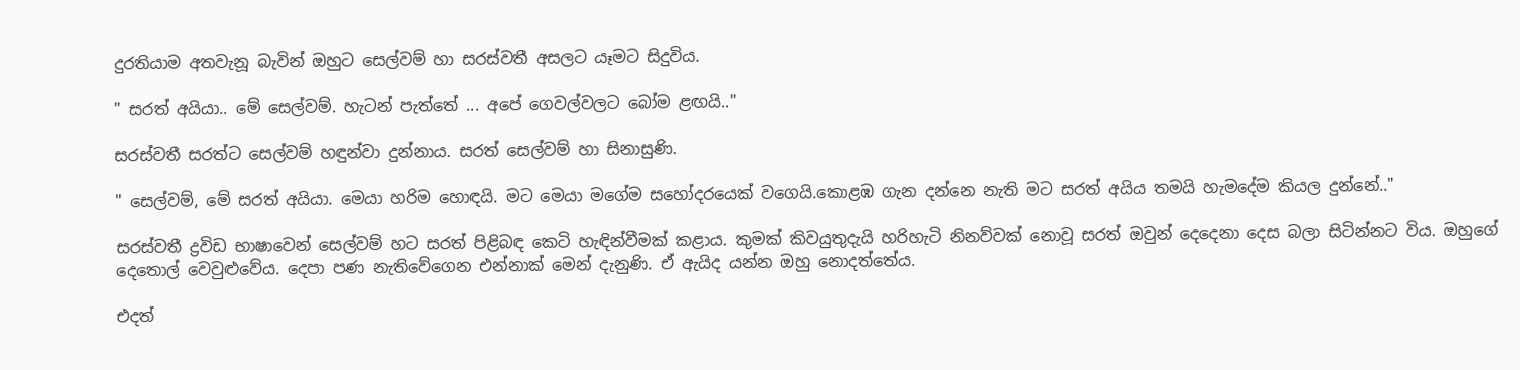දුරතියාම අතවැනූ බැවින් ඔහුට සෙල්වම් හා සරස්වතී අසලට යෑමට සිදුවිය.

" සරත් අයියා.. මේ සෙල්වම්. හැටන් පැත්තේ ... අපේ ගෙවල්වලට බෝම ළඟයි.."

සරස්වතී සරත්ට සෙල්වම් හඳුන්වා දුන්නාය. සරත් සෙල්වම් හා සිනාසුණි.

" සෙල්වම්, මේ සරත් අයියා. මෙයා හරිම හොඳයි. මට මෙයා මගේම සහෝදරයෙක් වගෙයි.කොළඹ ගැන දන්නෙ නැති මට සරත් අයිය තමයි හැමදේම කියල දුන්නේ.."

සරස්වතී ද්‍රවිඩ භාෂාවෙන් සෙල්වම් හට සරත් පිළිබඳ කෙටි හැඳින්වීමක් කළාය. කුමක් කිවයුතුදැයි හරිහැටි නිනව්වක් නොවූ සරත් ඔවුන් දෙදෙනා දෙස බලා සිටින්නට විය. ඔහුගේ දෙතොල් වෙවුළුවේය. දෙපා පණ නැතිවේගෙන එන්නාක් මෙන් දැනුණි. ඒ ඇයිද යන්න ඔහු නොදත්තේය.

එදත්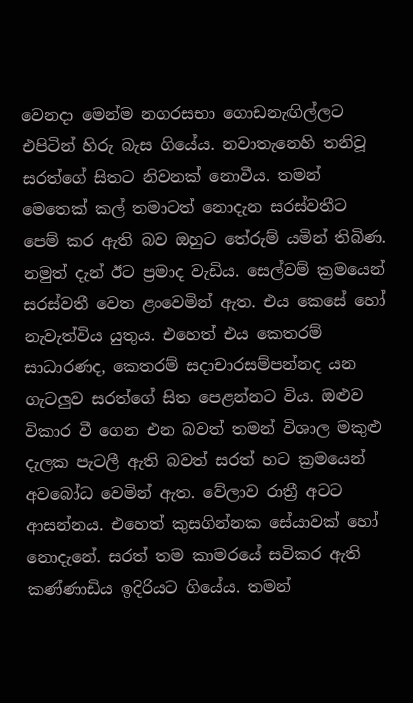වෙනදා මෙන්ම නගරසභා ගොඩනැඟිල්ලට එපිටින් හිරු බැස ගියේය. නවාතැනෙහි තනිවූ සරත්ගේ සිතට නිවනක් නොවීය. තමන් මෙතෙක් කල් තමාටත් නොදැන සරස්වතීට පෙම් කර ඇති බව ඔහුට තේරුම් යමින් තිබිණ. නමුත් දැන් ඊට ප්‍රමාද වැඩිය. සෙල්වම් ක්‍රමයෙන් සරස්වතී වෙත ළංවෙමින් ඇත. එය කෙසේ හෝ නැවැත්විය යුතුය. එහෙත් එය කෙතරම් සාධාරණද, කෙතරම් සදාචාරසම්පන්නද යන ගැටලුව සරත්ගේ සිත පෙළන්නට විය. ඔළුව විකාර වී ගෙන එන බවත් තමන් විශාල මකුළු දැලක පැටලී ඇති බවත් සරත් හට ක්‍රමයෙන් අවබෝධ වෙමින් ඇත. වේලාව රාත්‍රී අටට ආසන්නය. එහෙත් කුසගින්නක සේයාවක් හෝ නොදැනේ. සරත් තම කාමරයේ සවිකර ඇති කණ්ණාඩිය ඉදිරියට ගියේය. තමන්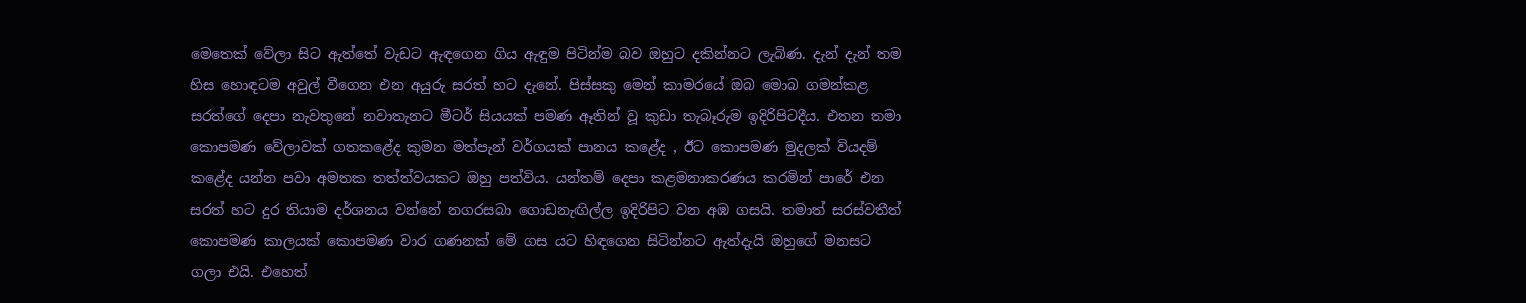මෙතෙක් වේලා සිට ඇත්තේ වැඩට ඇඳගෙන ගිය ඇඳුම පිටින්ම බව ඔහුට දකින්නට ලැබිණ. දැන් දැන් තම හිස හොඳටම අවුල් වීගෙන එන අයුරු සරත් හට දැනේ. පිස්සකු මෙන් කාමරයේ ඔබ මොබ ගමන්කළ සරත්ගේ දෙපා නැවතුනේ නවාතැනට මීටර් සියයක් පමණ ඈතින් වූ කුඩා තැබෑරුම ඉදිරිපිටදීය. එතන තමා කොපමණ වේලාවක් ගතකළේද කුමන මත්පැන් වර්ගයක් පානය කළේද , ඊට කොපමණ මුදලක් වියදම් කළේද යන්න පවා අමතක තත්ත්වයකට ඔහු පත්විය. යන්තම් දෙපා කළමනාකරණය කරමින් පාරේ එන සරත් හට දුර තියාම දර්ශනය වන්නේ නගරසබා ගොඩනැඟිල්ල ඉදිරිපිට වන අඹ ගසයි. තමාත් සරස්වතීත් කොපමණ කාලයක් කොපමණ වාර ගණනක් මේ ගස යට හිඳගෙන සිටින්නට ඇත්දැයි ඔහුගේ මනසට ගලා එයි. එහෙත්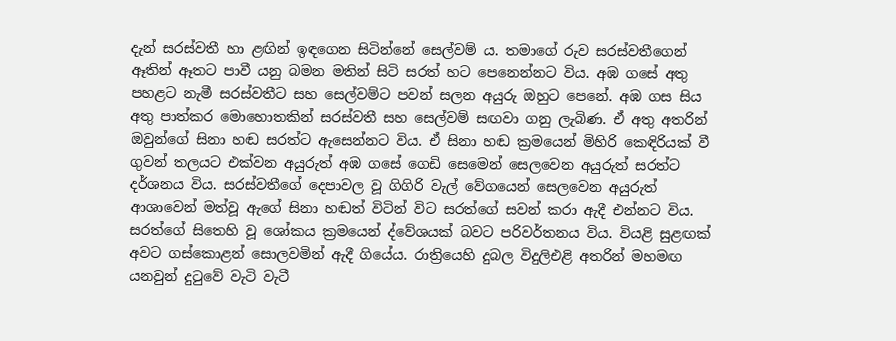දැන් සරස්වතී හා ළඟින් ඉඳගෙන සිටින්නේ සෙල්වම් ය. තමාගේ රුව සරස්වතීගෙන් ඈතින් ඈතට පාවී යනු බමන මතින් සිටි සරත් හට පෙනෙන්නට විය. අඹ ගසේ අතු පහළට නැමී සරස්වතීට සහ සෙල්වම්ට පවන් සලන අයුරු ඔහුට පෙනේ. අඹ ගස සිය අතු පාත්කර මොහොතකින් සරස්වතී සහ සෙල්වම් සඟවා ගනු ලැබිණ. ඒ අතු අතරින් ඔවුන්ගේ සිනා හඬ සරත්ට ඇසෙන්නට විය. ඒ සිනා හඬ ක්‍රමයෙන් මිහිරි කෙඳිරියක් වී ගුවන් තලයට එක්වන අයුරුත් අඹ ගසේ ගෙඩි සෙමෙන් සෙලවෙන අයුරුත් සරත්ට දර්ශනය විය. සරස්වතීගේ දෙපාවල වූ ගිගිරි වැල් වේගයෙන් සෙලවෙන අයුරුත් ආශාවෙන් මත්වූ ඇගේ සිනා හඬත් විටින් විට සරත්ගේ සවන් කරා ඇදී එන්නට විය. සරත්ගේ සිතෙහි වූ ශෝකය ක්‍රමයෙන් ද්වේශයක් බවට පරිවර්තනය විය. වියළි සුළඟක් අවට ගස්කොළන් සොලවමින් ඇදී ගියේය. රාත්‍රියෙහි දුබල විදුලිඑළි අතරින් මහමඟ යනවුන් දුටුවේ වැටි වැටී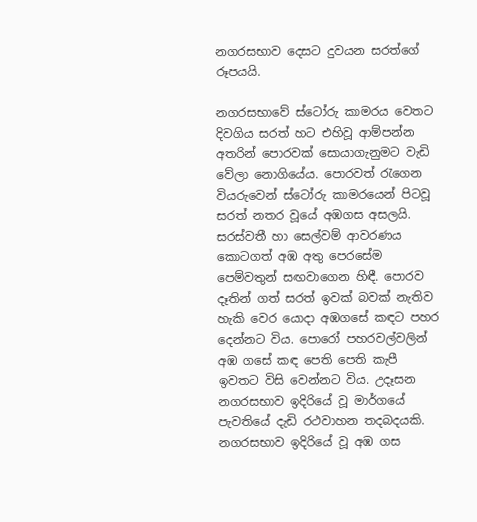නගරසභාව දෙසට දුවයන සරත්ගේ රූපයයි.

නගරසභාවේ ස්ටෝරු කාමරය වෙතට දිවගිය සරත් හට එහිවූ ආම්පන්න අතරින් පොරවක් සොයාගැනුමට වැඩි වේලා නොගියේය. පොරවත් රැගෙන වියරුවෙන් ස්ටෝරු කාමරයෙන් පිටවූ සරත් නතර වූයේ අඹගස අසලයි. සරස්වතී හා සෙල්වම් ආවරණය කොටගත් අඹ අතු පෙරසේම පෙම්වතුන් සඟවාගෙන හිඳී. පොරව දෑතින් ගත් සරත් ඉවක් බවක් නැතිව හැකි වෙර යොදා අඹගසේ කඳට පහර දෙන්නට විය. පොරෝ පහරවල්වලින් අඹ ගසේ කඳ පෙති පෙති කැපී ඉවතට විසි වෙන්නට විය. උදෑසන නගරසභාව ඉදිරියේ වූ මාර්ගයේ පැවතියේ දැඩි රථවාහන තදබදයකි. නගරසභාව ඉදිරියේ වූ අඹ ගස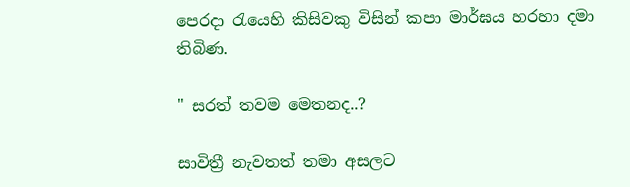පෙරදා රැයෙහි කිසිවකු විසින් කපා මාර්ඝය හරහා දමා තිබිණ.

" සරත් තවම මෙතනද..?

සාවිත්‍රී නැවතත් තමා අසලට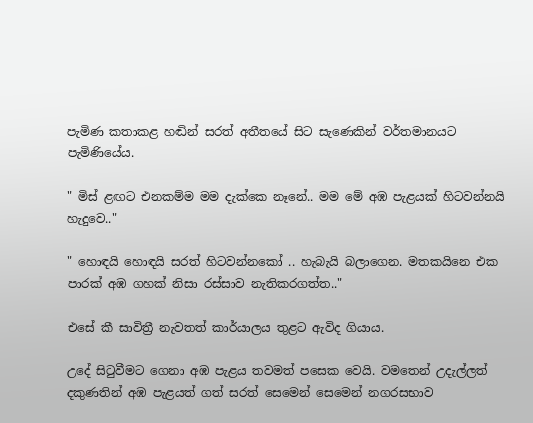පැමිණ කතාකළ හඬින් සරත් අතීතයේ සිට සැණෙකින් වර්තමානයට පැමිණියේය.

" මිස් ළඟට එනකම්ම මම දැක්කෙ නෑනේ.. මම මේ අඹ පැළයක් හිටවන්නයි හැදුවෙ.."

" හොඳයි හොඳයි සරත් හිටවන්නකෝ .. හැබැයි බලාගෙන. මතකයිනෙ එක පාරක් අඹ ගහක් නිසා රස්සාව නැතිකරගත්ත.."

එසේ කී සාවිත්‍රී නැවතත් කාර්යාලය තුළට ඇවිද ගියාය.

උදේ සිටුවීමට ගෙනා අඹ පැළය තවමත් පසෙක වෙයි. වමතෙන් උදැල්ලත් දකුණතින් අඹ පැළයත් ගත් සරත් සෙමෙන් සෙමෙන් නගරසභාව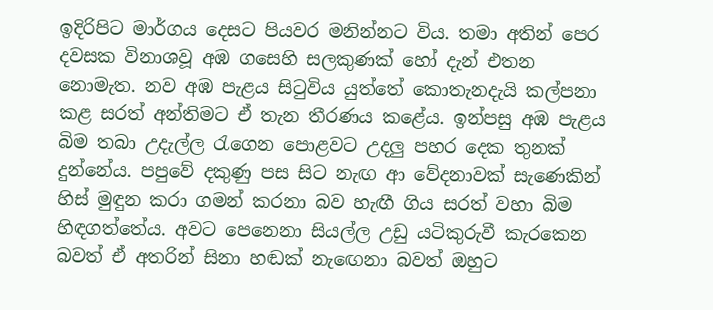ඉදිරිපිට මාර්ගය දෙසට පියවර මනින්නට විය. තමා අතින් පෙර දවසක විනාශවූ අඹ ගසෙහි සලකුණක් හෝ දැන් එතන නොමැත. නව අඹ පැළය සිටුවිය යුත්තේ කොතැනදැයි කල්පනා කළ සරත් අන්තිමට ඒ තැන තීරණය කළේය. ඉන්පසු අඹ පැළය බිම තබා උදැල්ල රැගෙන පොළවට උදලු පහර දෙක තුනක් දුන්නේය. පපුවේ දකුණු පස සිට නැඟ ආ වේදනාවක් සැණෙකින් හිස් මුඳුන කරා ගමන් කරනා බව හැඟී ගිය සරත් වහා බිම හිඳගත්තේය. අවට පෙනෙනා සියල්ල උඩු යටිකුරුවී කැරකෙන බවත් ඒ අතරින් සිනා හඬක් නැඟෙනා බවත් ඔහුට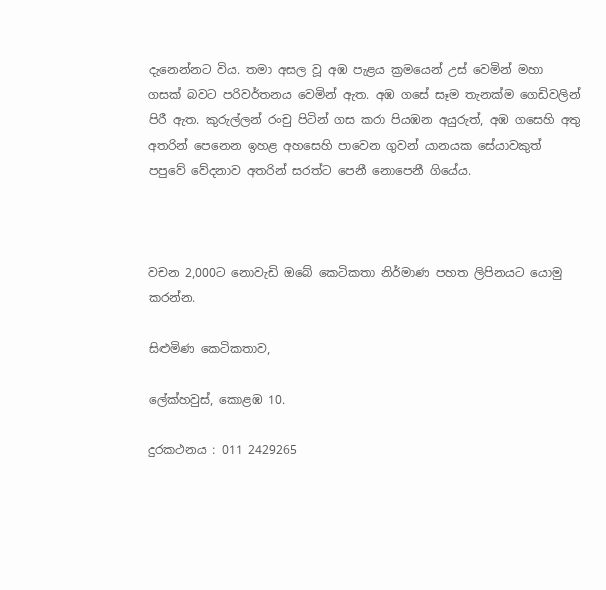දැනෙන්නට විය. තමා අසල වූ අඹ පැළය ක්‍රමයෙන් උස් වෙමින් මහා ගසක් බවට පරිවර්තනය වෙමින් ඇත. අඹ ගසේ සෑම තැනක්ම ගෙඩිවලින් පිරී ඇත. කුරුල්ලන් රංචු පිටින් ගස කරා පියඹන අයුරුත්, අඹ ගසෙහි අතු අතරින් පෙනෙන ඉහළ අහසෙහි පාවෙන ගුවන් යානයක සේයාවකුත් පපුවේ වේදනාව අතරින් සරත්ට පෙනී නොපෙනී ගියේය.



වචන 2,000ට නොවැඩි ඔබේ කෙටිකතා නිර්මාණ පහත ලිපිනයට යොමු කරන්න.

සිළුමිණ කෙටිකතාව,

ලේක්හවුස්, කොළඹ 10.

දුරකථනය : 011 2429265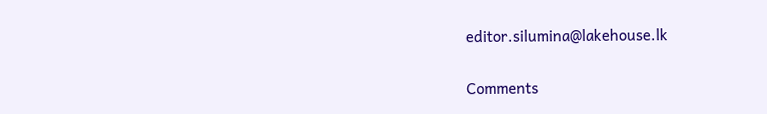editor.silumina@lakehouse.lk

Comments